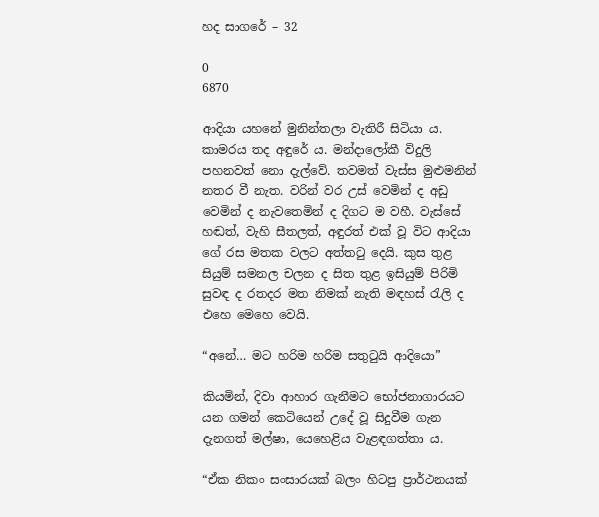හද සාගරේ – 32

0
6870

ආදියා යහනේ මුනින්තලා වැතිරී සිටියා ය. කාමරය තද අඳුරේ ය. මන්දාලෝකී විදුලි පහනවත් නො දැල්වේ. තවමත් වැස්ස මුළුමනින් නතර වී නැත. වරින් වර උස් වෙමින් ද අඩු වෙමින් ද නැවතෙමින් ද දිගට ම වහී. වැස්සේ හඬත්, වැහි සීතලත්, අඳුරත් එක් වූ විට ආදියා ගේ රස මතක වලට අත්තටු දෙයි. කුස තුළ සියුම් සමනල චලන ද සිත තුළ ඉසියුම් පිරිමි සුවඳ ද රතදර මත නිමක් නැති මඳහස් රැලි ද එහෙ මෙහෙ වෙයි.

“අනේ… මට හරිම හරිම සතුටුයි ආදියො”

කියමින්, දිවා ආහාර ගැනීමට භෝජනාගාරයට යන ගමන් කෙටියෙන් උදේ වූ සිදුවීම ගැන දැනගත් මල්ෂා, යෙහෙළිය වැළඳගත්තා ය.

“ඒක නිකං සංසාරයක් බලං හිටපු ප්‍රාර්ථනයක්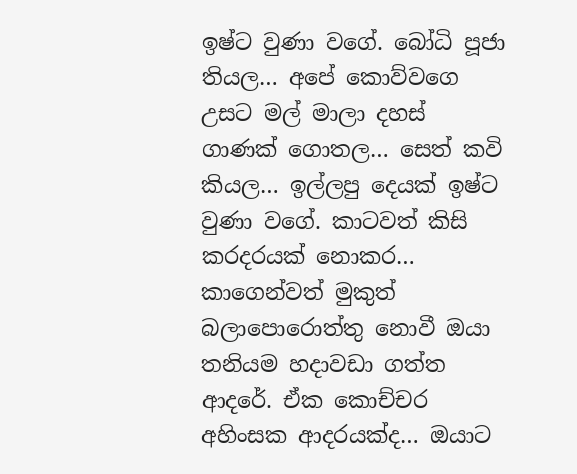ඉෂ්ට වුණා වගේ. බෝධි පූජා තියල… අපේ කොව්වගෙ උසට මල් මාලා දහස් ගාණක් ගොතල… සෙත් කවි කියල… ඉල්ලපු දෙයක් ඉෂ්ට වුණා වගේ. කාටවත් කිසි කරදරයක් නොකර… කාගෙන්වත් මුකුත් බලාපොරොත්තු නොවී ඔයා තනියම හදාවඩා ගත්ත ආදරේ. ඒක කොච්චර අහිංසක ආදරයක්ද… ඔයාට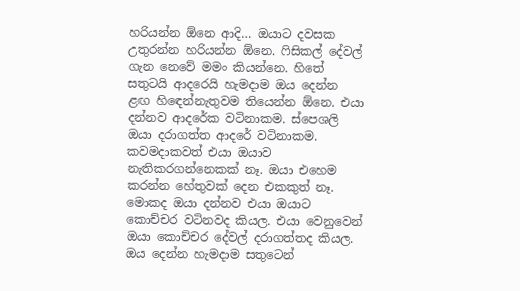හරියන්න ඕනෙ ආදි… ඔයාට දවසක උතුරන්න හරියන්න ඕනෙ. ෆිසිකල් දේවල් ගැන නෙවේ මමං කියන්නෙ. හිතේ සතුටයි ආදරෙයි හැමදාම ඔය දෙන්න ළඟ හිඳෙන්නැතුවම තියෙන්න ඕනෙ. එයා දන්නව ආදරේක වටිනාකම. ස්පෙශලි ඔයා දරාගත්ත ආදරේ වටිනාකම. කවමදාකවත් එයා ඔයාව නැතිකරගන්නෙකක් නෑ. ඔයා එහෙම කරන්න හේතුවක් දෙන එකකුත් නෑ. මොකද ඔයා දන්නව එයා ඔයාට කොච්චර වටිනවද කියල. එයා වෙනුවෙන් ඔයා කොච්චර දේවල් දරාගත්තද කියල. ඔය දෙන්න හැමදාම සතුටෙන්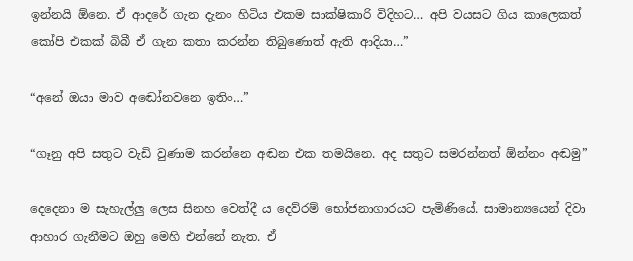ඉන්නයි ඕනෙ. ඒ ආදරේ ගැන දැනං හිටිය එකම සාක්ෂිකාරි විදිහට… අපි වයසට ගිය කාලෙකත් කෝපි එකක් බිබී ඒ ගැන කතා කරන්න තිබුණොත් ඇති ආදියා…”

“අනේ ඔයා මාව අඬෝනවනෙ ඉතිං…”

“ගෑනු අපි සතුට වැඩි වුණාම කරන්නෙ අඬන එක තමයිනෙ. අද සතුට සමරන්නත් ඕන්නං අඬමු”

දෙදෙනා ම සැහැල්ලු ලෙස සිනහ වෙත්දී ය දෙව්රම් භෝජනාගාරයට පැමිණියේ. සාමාන්‍යයෙන් දිවා ආහාර ගැනීමට ඔහු මෙහි එන්නේ නැත. ඒ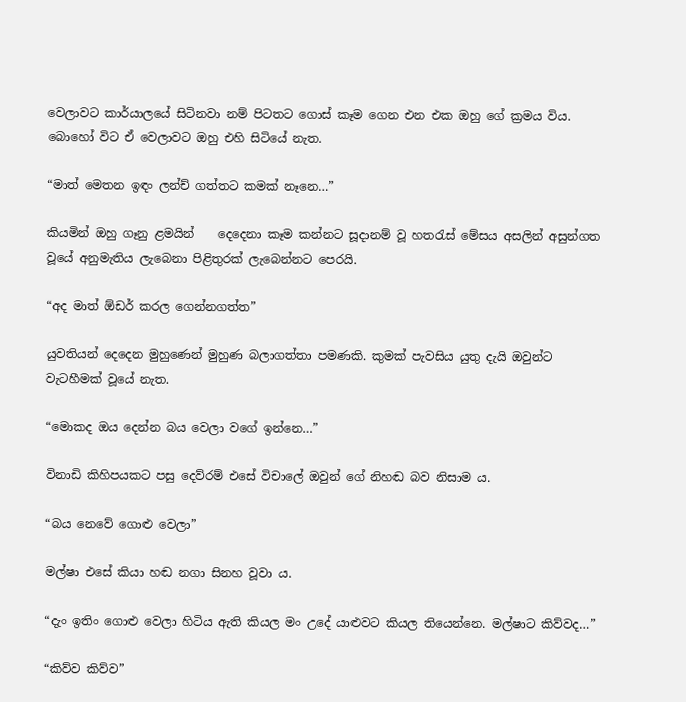වෙලාවට කාර්යාලයේ සිටිනවා නම් පිටතට ගොස් කෑම ගෙන එන එක ඔහු ගේ ක්‍රමය විය. බොහෝ විට ඒ වෙලාවට ඔහු එහි සිටියේ නැත.

“මාත් මෙතන ඉඳං ලන්‍ච් ගත්තට කමක් නෑනෙ…”

කියමින් ඔහු ගෑනු ළමයින්    දෙදෙනා කෑම කන්නට සූදානම් වූ හතරැස් මේසය අසලින් අසුන්ගත වූයේ අනුමැතිය ලැබෙනා පිළිතුරක් ලැබෙන්නට පෙරයි.

“අද මාත් ඕඩර් කරල ගෙන්නගත්ත”

යුවතියන් දෙදෙන මුහුණෙන් මුහුණ බලාගත්තා පමණකි. කුමක් පැවසිය යුතු දැයි ඔවුන්ට වැටහීමක් වූයේ නැත.

“මොකද ඔය දෙන්න බය වෙලා වගේ ඉන්නෙ…”

විනාඩි කිහිපයකට පසු දෙව්රම් එසේ විචාලේ ඔවුන් ගේ නිහඬ බව නිසාම ය.

“බය නෙවේ ගොළු වෙලා”

මල්ෂා එසේ කියා හඬ නගා සිනහ වූවා ය.

“දැං ඉතිං ගොළු වෙලා හිටිය ඇති කියල මං උදේ යාළුවට කියල තියෙන්නෙ. මල්ෂාට කිව්වද…”

“කිව්ව කිව්ව”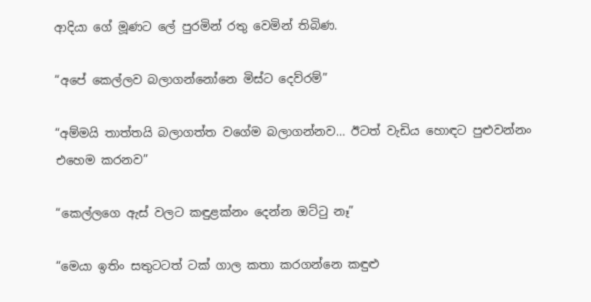ආදියා ගේ මූණට ලේ පුරමින් රතු වෙමින් තිබිණ.

“අපේ කෙල්ලව බලාගන්නෝනෙ මිස්ට දෙව්රම්”

“අම්මයි තාත්තයි බලාගත්ත වගේම බලාගන්නව… ඊටත් වැඩිය හොඳට පුළුවන්නං එහෙම කරනව”

“කෙල්ලගෙ ඇස් වලට කඳුළක්නං දෙන්න ඔට්ටු නෑ”

“මෙයා ඉතිං සතුටටත් ටක් ගාල කතා කරගන්නෙ කඳුළු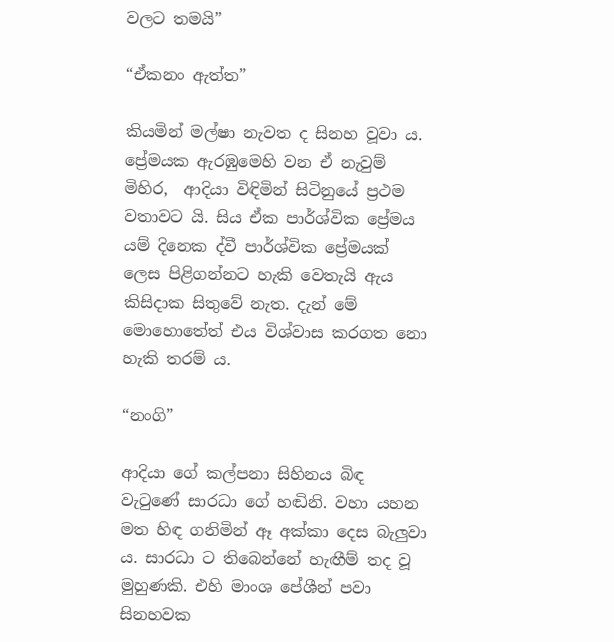වලට තමයි”

“ඒකනං ඇත්ත”

කියමින් මල්ෂා නැවත ද සිනහ වූවා ය. ප්‍රේමයක ඇරඹුමෙහි වන ඒ නැවුම් මිහිර,  ආදියා විඳිමින් සිටිනුයේ ප්‍රථම වතාවට යි. සිය ඒක පාර්ශ්වික ප්‍රේමය යම් දිනෙක ද්වී පාර්ශ්වික ප්‍රේමයක් ලෙස පිළිගන්නට හැකි වෙතැයි ඇය කිසිදාක සිතුවේ නැත. දැන් මේ මොහොතේත් එය විශ්වාස කරගත නො  හැකි තරම් ය.

“නංගි”

ආදියා ගේ කල්පනා සිහිනය බිඳ වැටුණේ සාරධා ගේ හඬිනි. වහා යහන මත හිඳ ගනිමින් ඈ අක්කා දෙස බැලුවා ය. සාරධා ට තිබෙන්නේ හැඟීම් තද වූ මුහුණකි. එහි මාංශ පේශීන් පවා සිනහවක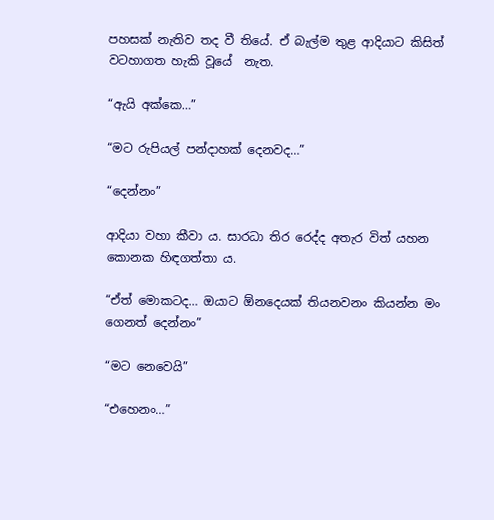පහසක් නැතිව තද වී තියේ. ඒ බැල්ම තුළ ආදියාට කිසිත් වටහාගත හැකි වූයේ  නැත.

“ඇයි අක්කෙ…”

“මට රුපියල් පන්දාහක් දෙනවද…”

“දෙන්නං”

ආදියා වහා කීවා ය. සාරධා තිර රෙද්ද අතැර විත් යහන කොනක හිඳගත්තා ය.

“ඒත් මොකටද… ඔයාට ඕනදෙයක් තියනවනං කියන්න මං ගෙනත් දෙන්නං”

“මට නෙවෙයි”

“එහෙනං…”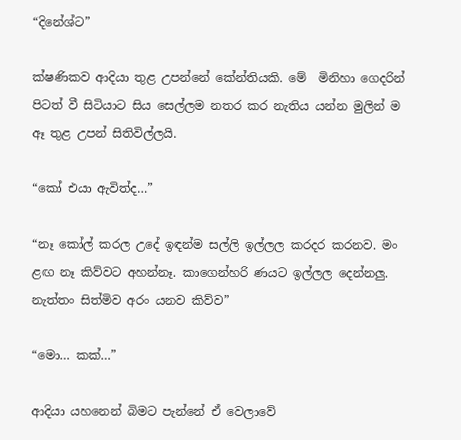“දිනේශ්ට”

ක්ෂණිකව ආදියා තුළ උපන්නේ කේන්තියකි. මේ  මිනිහා ගෙදරින් පිටත් වී සිටියාට සිය සෙල්ලම නතර කර නැතිය යන්න මුලින් ම ඈ තුළ උපන් සිතිවිල්ලයි.

“කෝ එයා ඇවිත්ද…”

“නෑ කෝල් කරල උදේ ඉඳන්ම සල්ලි ඉල්ලල කරදර කරනව. මං ළඟ නෑ කිව්වට අහන්නෑ. කාගෙන්හරි ණයට ඉල්ලල දෙන්නලු. නැත්තං සිත්මිව අරං යනව කිව්ව”

“මො… කක්…”

ආදියා යහනෙන් බිමට පැන්නේ ඒ වෙලාවේ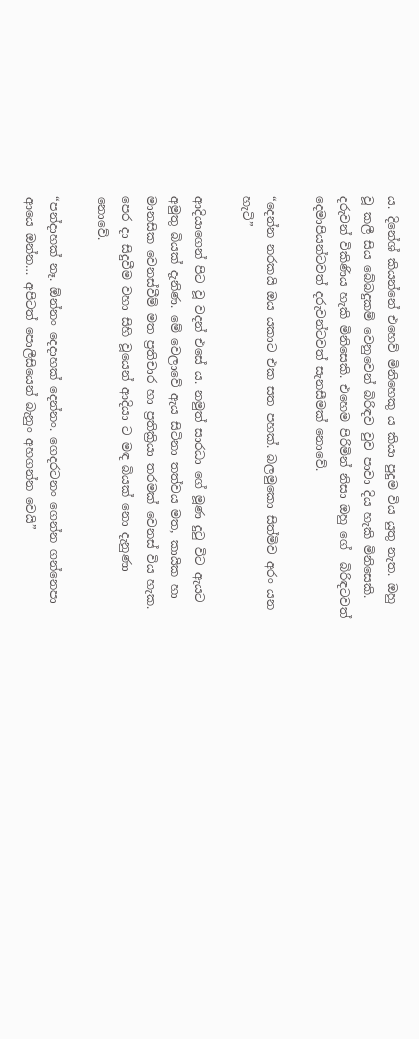ය. දිනේශ් කියන්නේ එහෙව් මිනිහෙකු ය කියා පුදුම විය යුතු නැත. ඔහු වූ කලී සිය බේබදුකම් වෙනුවෙන් බිරිඳව වුව පාවා දිය හැකි මිනිසෙකි. දරුවන් විකිණිය හැකි මිනිසෙකි. එහෙම පිරිමින් නිසා ඔහු ගේ  බිරිඳටවත් දෙමාපියන්ටවත් දරුවන්ටවත් සැනසීමක් නොවේ.

“දෙන්න නරකයි ඔය යකාට එක සත පහක්. බලමුකො සිත්මිව අරං යන හැටි”

ආදියාගෙන් පිට වූ වදන් එසේ ය. නමුත් සාරධා ගේ මූණ දුටු විට ඇයට අමුතු බියක් දැනිණ. මේ වෙලාවේ ඇය සිටිනා තත්වය මත, කායික හා මානසික වෙනස්වීම් මත ප්‍රතිචාර හා ප්‍රතික්‍රියා තරමක් වෙනස් විය හැක. පෙර දා සිදුවීම වහා සිහි වූයෙන් ආදියා ට මඳ බියක් නො දැනුණා නොවේ.

“පන්දාහක් නෑ. ඕන්නං දෙදාහක් දෙන්නං. ගෙදරටනං ගෙන්න ගන්නෙපා ආයෙ ඔන්න… අපිටත් පොලීසියෙන් බැනුං අහගන්න වෙයි”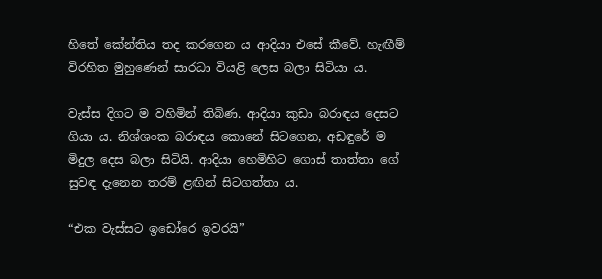හිතේ කේන්තිය තද කරගෙන ය ආදියා එසේ කීවේ. හැඟීම් විරහිත මුහුණෙන් සාරධා වියළි ලෙස බලා සිටියා ය.

වැස්ස දිගට ම වහිමින් තිබිණ. ආදියා කුඩා බරාඳය දෙසට ගියා ය. නිශ්ශංක බරාඳය කොනේ සිටගෙන, අඩඳුරේ ම මිදුල දෙස බලා සිටියි. ආදියා හෙමිහිට ගොස් තාත්තා ගේ සුවඳ දැනෙන තරම් ළඟින් සිටගත්තා ය.

“එක වැස්සට ඉඩෝරෙ ඉවරයි”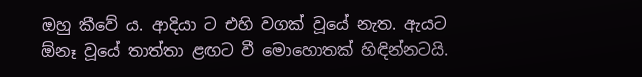ඔහු කීවේ ය. ආදියා ට එහි වගක් වූයේ නැත. ඇයට ඕනෑ වූයේ තාත්තා ළඟට වී මොහොතක් හිඳින්නටයි.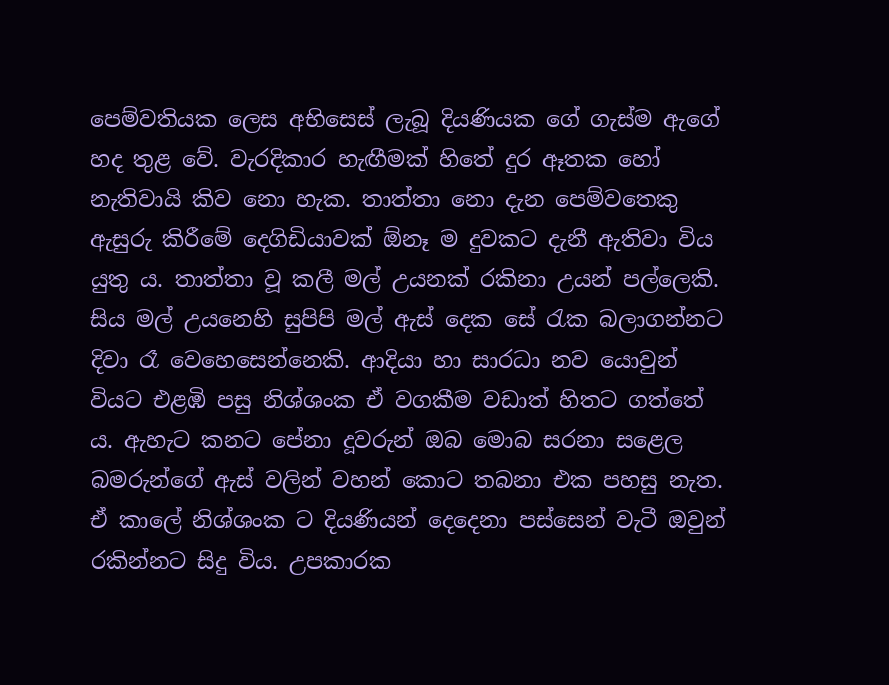පෙම්වතියක ලෙස අභිසෙස් ලැබූ දියණියක ගේ ගැස්ම ඇගේ හද තුළ වේ. වැරදිකාර හැඟීමක් හිතේ දුර ඈතක හෝ නැතිවායි කිව නො හැක. තාත්තා නො දැන පෙම්වතෙකු ඇසුරු කිරීමේ දෙගිඩියාවක් ඕනෑ ම දුවකට දැනී ඇතිවා විය යුතු ය. තාත්තා වූ කලී මල් උයනක් රකිනා උයන් පල්ලෙකි. සිය මල් උයනෙහි සුපිපි මල් ඇස් දෙක සේ රැක බලාගන්නට දිවා රෑ වෙහෙසෙන්නෙකි. ආදියා හා සාරධා නව යොවුන් වියට එළඹි පසු නිශ්ශංක ඒ වගකීම වඩාත් හිතට ගත්තේ ය. ඇහැට කනට පේනා දූවරුන් ඔබ මොබ සරනා සළෙල බමරුන්ගේ ඇස් වලින් වහන් කොට තබනා එක පහසු නැත. ඒ කාලේ නිශ්ශංක ට දියණියන් දෙදෙනා පස්සෙන් වැටී ඔවුන් රකින්නට සිදු විය. උපකාරක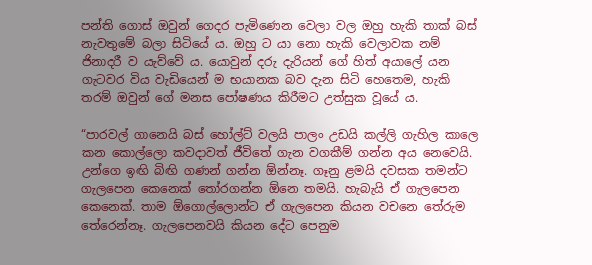පන්ති ගොස් ඔවුන් ගෙදර පැමිණෙන වෙලා වල ඔහු හැකි තාක් බස් නැවතුමේ බලා සිටියේ ය. ඔහු ට යා නො හැකි වෙලාවක නම් ජිනාදරී ව යැව්වේ ය. යොවුන් දරු දැරියන් ගේ හිත් අයාලේ යන ගැටවර විය වැඩියෙන් ම භයානක බව දැන සිටි හෙතෙම, හැකි තරම් ඔවුන් ගේ මනස පෝෂණය කිරීමට උත්සුක වූයේ ය.

“පාරවල් ගානෙයි බස් හෝල්ට් වලයි පාලං උඩයි කල්ලි ගැහිල කාලෙ කන කොල්ලො කවදාවත් ජීවිතේ ගැන වගකීම් ගන්න අය නෙවෙයි. උන්ගෙ ඉඟි බිඟි ගණන් ගන්න ඕන්නෑ. ගෑනු ළමයි දවසක තමන්ට ගැලපෙන කෙනෙක් තෝරගන්න ඕනෙ තමයි. හැබැයි ඒ ගැලපෙන කෙනෙක්. තාම ඕගොල්ලොන්ට ඒ ගැලපෙන කියන වචනෙ තේරුම තේරෙන්නෑ. ගැලපෙනවයි කියන දේට පෙනුම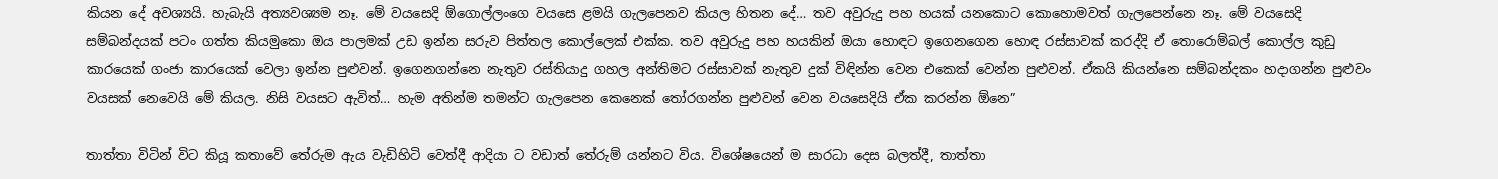කියන දේ අවශ්‍යයි. හැබැයි අත්‍යවශ්‍යම නෑ. මේ වයසෙදි ඕගොල්ලංගෙ වයසෙ ළමයි ගැලපෙනව කියල හිතන දේ… තව අවුරුදු පහ හයක් යනකොට කොහොමවත් ගැලපෙන්නෙ නෑ. මේ වයසෙදි සම්බන්දයක් පටං ගත්ත කියමුකො ඔය පාලමක් උඩ ඉන්න සරුව පිත්තල කොල්ලෙක් එක්ක. තව අවුරුදු පහ හයකින් ඔයා හොඳට ඉගෙනගෙන හොඳ රස්සාවක් කරද්දි ඒ තොරොම්බල් කොල්ල කුඩු කාරයෙක් ගංජා කාරයෙක් වෙලා ඉන්න පුළුවන්. ඉගෙනගන්නෙ නැතුව රස්තියාදු ගහල අන්තිමට රස්සාවක් නැතුව දුක් විඳින්න වෙන එකෙක් වෙන්න පුළුවන්. ඒකයි කියන්නෙ සම්බන්දකං හදාගන්න පුළුවං වයසක් නෙවෙයි මේ කියල. නිසි වයසට ඇවිත්… හැම අතින්ම තමන්ට ගැලපෙන කෙනෙක් තෝරගන්න පුළුවන් වෙන වයසෙදියි ඒක කරන්න ඕනෙ”

තාත්තා විටින් විට කියූ කතාවේ තේරුම ඇය වැඩිහිටි වෙත්දී ආදියා ට වඩාත් තේරුම් යන්නට විය. විශේෂයෙන් ම සාරධා දෙස බලත්දී, තාත්තා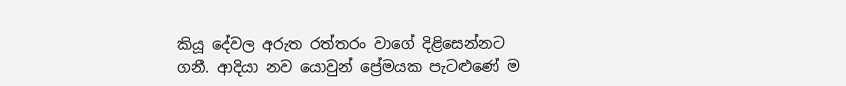කියූ දේවල අරුත රත්තරං වාගේ දිළිසෙන්නට ගනී. ආදියා නව යොවුන් ප්‍රේමයක පැටළුණේ ම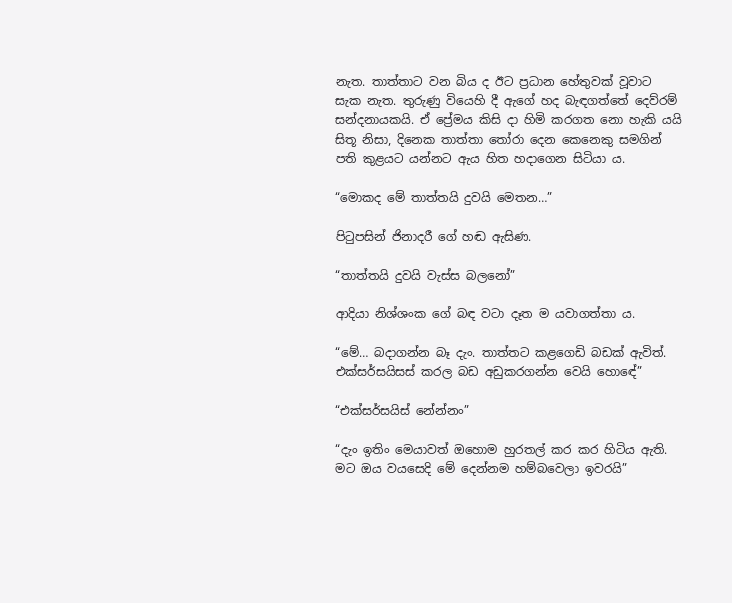නැත. තාත්තාට වන බිය ද ඊට ප්‍රධාන හේතුවක් වූවාට සැක නැත. තුරුණු වියෙහි දී ඇගේ හද බැඳගත්තේ දෙව්රම් සන්දනායකයි. ඒ ප්‍රේමය කිසි දා හිමි කරගත නො හැකි යයි සිතූ නිසා, දිනෙක තාත්තා තෝරා දෙන කෙනෙකු සමගින් පති කුළයට යන්නට ඇය හිත හදාගෙන සිටියා ය.

“මොකද මේ තාත්තයි දුවයි මෙතන…”

පිටුපසින් ජිනාදරී ගේ හඬ ඇසිණ.

“තාත්තයි දුවයි වැස්ස බලනෝ”

ආදියා නිශ්ශංක ගේ බඳ වටා දෑත ම යවාගත්තා ය.

“මේ… බදාගන්න බෑ දැං. තාත්තට කළගෙඩි බඩක් ඇවිත්. එක්සර්සයිසස් කරල බඩ අඩුකරගන්න වෙයි හොඳේ”

“එක්සර්සයිස් නේන්නං”

“දැං ඉතිං මෙයාවත් ඔහොම හුරතල් කර කර හිටිය ඇති. මට ඔය වයසෙදි මේ දෙන්නම හම්බවෙලා ඉවරයි”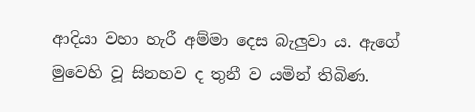ආදියා වහා හැරී අම්මා දෙස බැලුවා ය. ඇගේ මුවෙහි වූ සිනහව ද තුනී ව යමින් තිබිණ.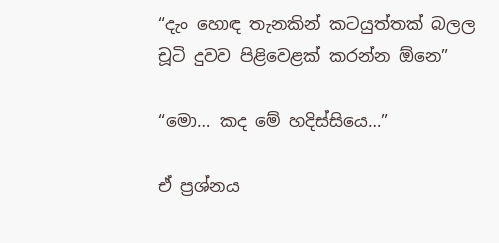“දැං හොඳ තැනකින් කටයුත්තක් බලල චූටි දුවව පිළිවෙළක් කරන්න ඕනෙ”

“මො… කද මේ හදිස්සියෙ…”

ඒ ප්‍රශ්නය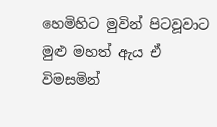හෙමිහිට මුවින් පිටවූවාට මුළු මහත් ඇය ඒ විමසමින්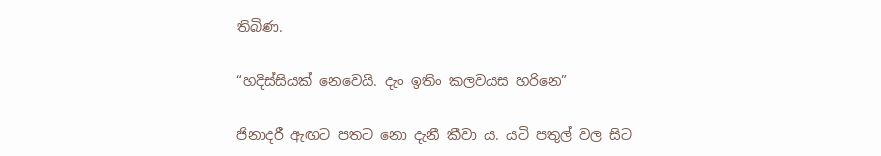තිබිණ.

“හදිස්සියක් නෙවෙයි. දැං ඉතිං කලවයස හරිනෙ”

ජිනාදරී ඇඟට පතට නො දැනී කීවා ය. යටි පතුල් වල සිට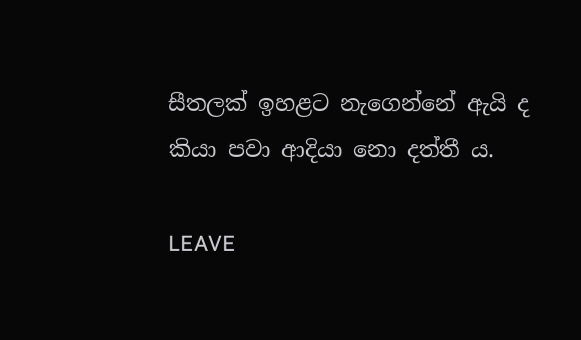සීතලක් ඉහළට නැගෙන්නේ ඇයි ද කියා පවා ආදියා නො දත්තී ය.

LEAVE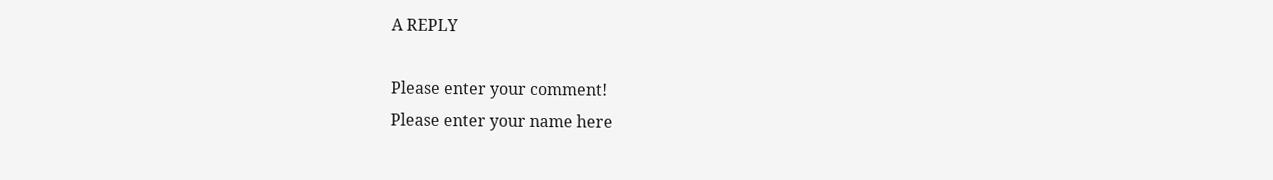A REPLY

Please enter your comment!
Please enter your name here